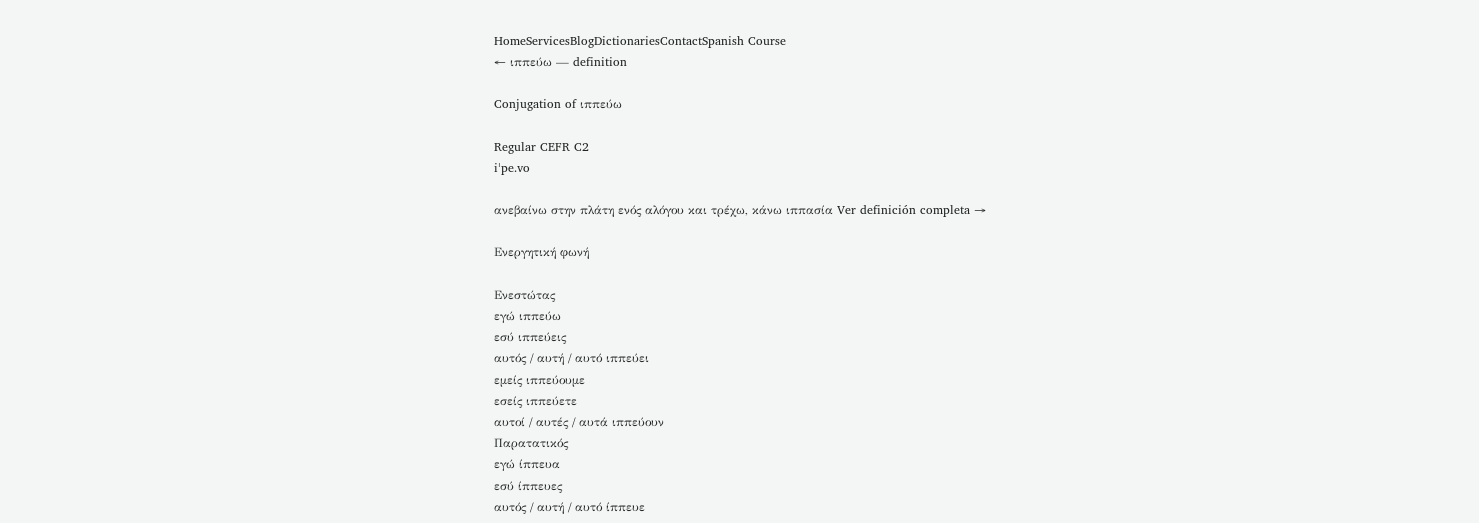HomeServicesBlogDictionariesContactSpanish Course
← ιππεύω — definition

Conjugation of ιππεύω

Regular CEFR C2
iˈpe.vo

ανεβαίνω στην πλάτη ενός αλόγου και τρέχω, κάνω ιππασία Ver definición completa →

Ενεργητική φωνή

Ενεστώτας
εγώ ιππεύω
εσύ ιππεύεις
αυτός / αυτή / αυτό ιππεύει
εμείς ιππεύουμε
εσείς ιππεύετε
αυτοί / αυτές / αυτά ιππεύουν
Παρατατικός
εγώ ίππευα
εσύ ίππευες
αυτός / αυτή / αυτό ίππευε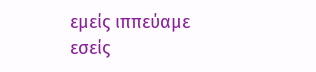εμείς ιππεύαμε
εσείς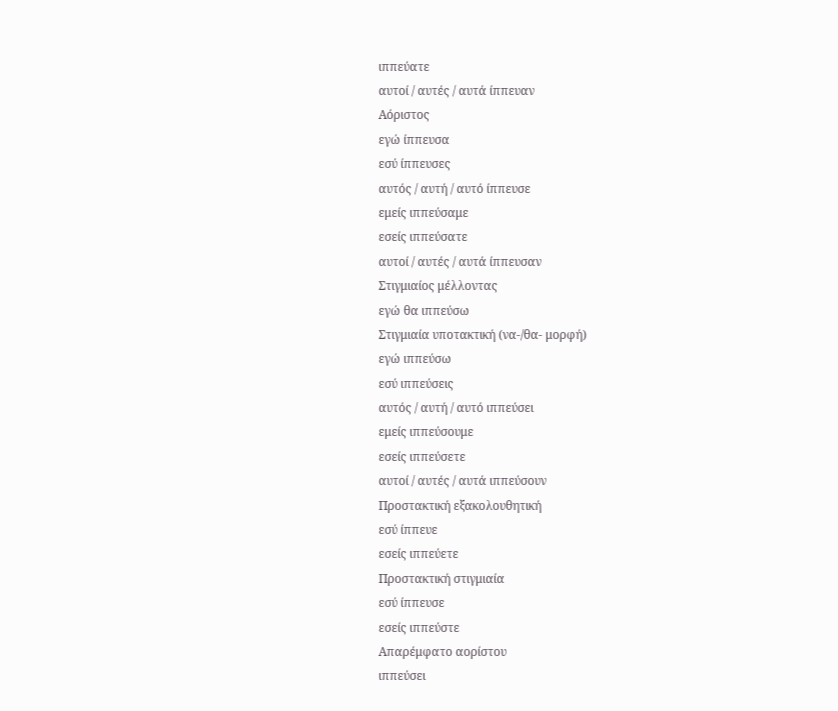ιππεύατε
αυτοί / αυτές / αυτά ίππευαν
Αόριστος
εγώ ίππευσα
εσύ ίππευσες
αυτός / αυτή / αυτό ίππευσε
εμείς ιππεύσαμε
εσείς ιππεύσατε
αυτοί / αυτές / αυτά ίππευσαν
Στιγμιαίος μέλλοντας
εγώ θα ιππεύσω
Στιγμιαία υποτακτική (να-/θα- μορφή)
εγώ ιππεύσω
εσύ ιππεύσεις
αυτός / αυτή / αυτό ιππεύσει
εμείς ιππεύσουμε
εσείς ιππεύσετε
αυτοί / αυτές / αυτά ιππεύσουν
Προστακτική εξακολουθητική
εσύ ίππευε
εσείς ιππεύετε
Προστακτική στιγμιαία
εσύ ίππευσε
εσείς ιππεύστε
Απαρέμφατο αορίστου
ιππεύσει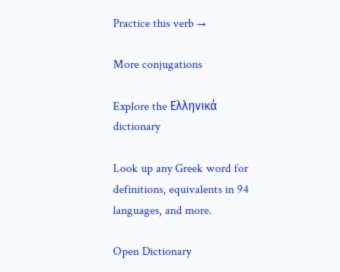Practice this verb →

More conjugations

Explore the Ελληνικά dictionary

Look up any Greek word for definitions, equivalents in 94 languages, and more.

Open Dictionary